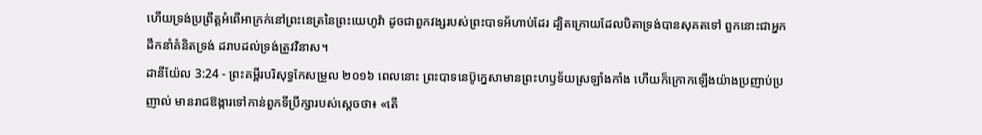ហើយទ្រង់ប្រព្រឹត្តអំពើអាក្រក់នៅព្រះនេត្រនៃព្រះយេហូវ៉ា ដូចជាពួកវង្សរបស់ព្រះបាទអ័ហាប់ដែរ ដ្បិតក្រោយដែលបិតាទ្រង់បានសុគតទៅ ពួកនោះជាអ្នកដឹកនាំគំនិតទ្រង់ ដរាបដល់ទ្រង់ត្រូវវិនាស។
ដានីយ៉ែល 3:24 - ព្រះគម្ពីរបរិសុទ្ធកែសម្រួល ២០១៦ ពេលនោះ ព្រះបាទនេប៊ូក្នេសាមានព្រះហឫទ័យស្រឡាំងកាំង ហើយក៏ក្រោកឡើងយ៉ាងប្រញាប់ប្រញាល់ មានរាជឱង្ការទៅកាន់ពួកទីប្រឹក្សារបស់ស្ដេចថា៖ «តើ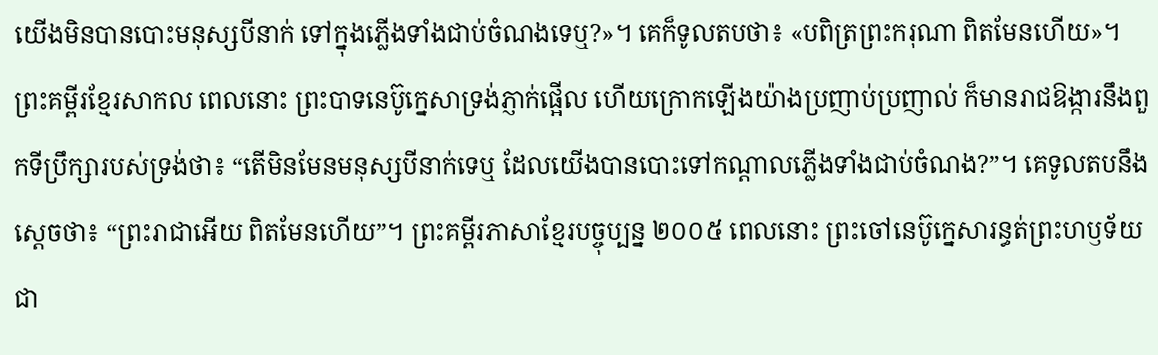យើងមិនបានបោះមនុស្សបីនាក់ ទៅក្នុងភ្លើងទាំងជាប់ចំណងទេឬ?»។ គេក៏ទូលតបថា៖ «បពិត្រព្រះករុណា ពិតមែនហើយ»។ ព្រះគម្ពីរខ្មែរសាកល ពេលនោះ ព្រះបាទនេប៊ូក្នេសាទ្រង់ភ្ញាក់ផ្អើល ហើយក្រោកឡើងយ៉ាងប្រញាប់ប្រញាល់ ក៏មានរាជឱង្ការនឹងពួកទីប្រឹក្សារបស់ទ្រង់ថា៖ “តើមិនមែនមនុស្សបីនាក់ទេឬ ដែលយើងបានបោះទៅកណ្ដាលភ្លើងទាំងជាប់ចំណង?”។ គេទូលតបនឹងស្ដេចថា៖ “ព្រះរាជាអើយ ពិតមែនហើយ”។ ព្រះគម្ពីរភាសាខ្មែរបច្ចុប្បន្ន ២០០៥ ពេលនោះ ព្រះចៅនេប៊ូក្នេសារន្ធត់ព្រះហឫទ័យជា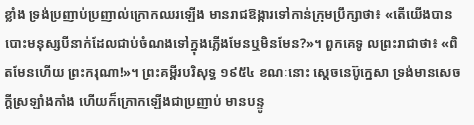ខ្លាំង ទ្រង់ប្រញាប់ប្រញាល់ក្រោកឈរឡើង មានរាជឱង្ការទៅកាន់ក្រុមប្រឹក្សាថា៖ «តើយើងបានបោះមនុស្សបីនាក់ដែលជាប់ចំណងទៅក្នុងភ្លើងមែនឬមិនមែន?»។ ពួកគេទូ លព្រះរាជាថា៖ «ពិតមែនហើយ ព្រះករុណា!»។ ព្រះគម្ពីរបរិសុទ្ធ ១៩៥៤ ខណៈនោះ ស្តេចនេប៊ូក្នេសា ទ្រង់មានសេចក្ដីស្រឡាំងកាំង ហើយក៏ក្រោកឡើងជាប្រញាប់ មានបន្ទូ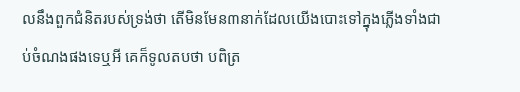លនឹងពួកជំនិតរបស់ទ្រង់ថា តើមិនមែន៣នាក់ដែលយើងបោះទៅក្នុងភ្លើងទាំងជាប់ចំណងផងទេឬអី គេក៏ទូលតបថា បពិត្រ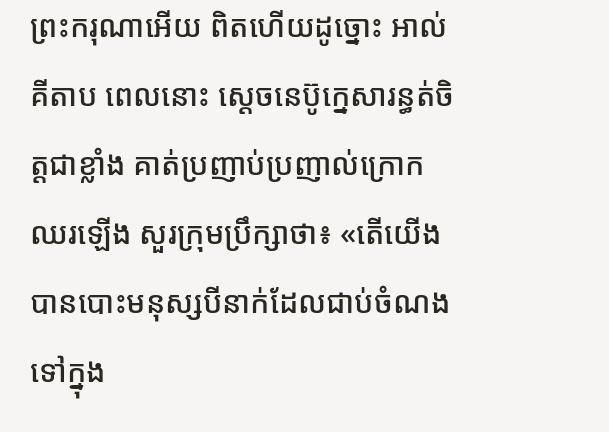ព្រះករុណាអើយ ពិតហើយដូច្នោះ អាល់គីតាប ពេលនោះ ស្តេចនេប៊ូក្នេសារន្ធត់ចិត្តជាខ្លាំង គាត់ប្រញាប់ប្រញាល់ក្រោកឈរឡើង សួរក្រុមប្រឹក្សាថា៖ «តើយើងបានបោះមនុស្សបីនាក់ដែលជាប់ចំណងទៅក្នុង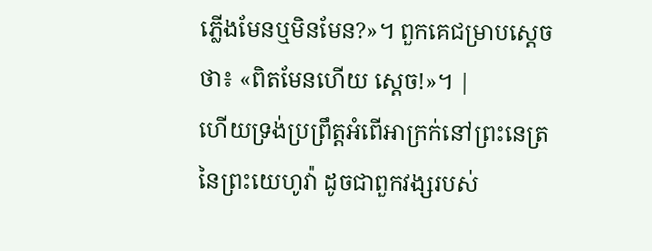ភ្លើងមែនឬមិនមែន?»។ ពួកគេជម្រាបស្តេចថា៖ «ពិតមែនហើយ ស្តេច!»។ |
ហើយទ្រង់ប្រព្រឹត្តអំពើអាក្រក់នៅព្រះនេត្រនៃព្រះយេហូវ៉ា ដូចជាពួកវង្សរបស់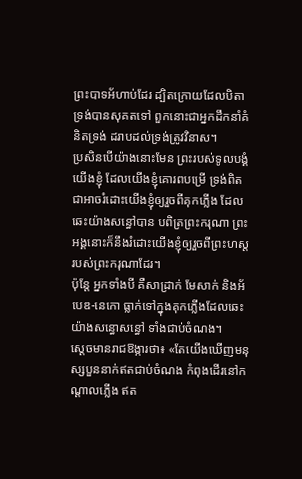ព្រះបាទអ័ហាប់ដែរ ដ្បិតក្រោយដែលបិតាទ្រង់បានសុគតទៅ ពួកនោះជាអ្នកដឹកនាំគំនិតទ្រង់ ដរាបដល់ទ្រង់ត្រូវវិនាស។
ប្រសិនបើយ៉ាងនោះមែន ព្រះរបស់ទូលបង្គំយើងខ្ញុំ ដែលយើងខ្ញុំគោរពបម្រើ ទ្រង់ពិតជាអាចរំដោះយើងខ្ញុំឲ្យរួចពីគុកភ្លើង ដែលឆេះយ៉ាងសន្ធៅបាន បពិត្រព្រះករុណា ព្រះអង្គនោះក៏នឹងរំដោះយើងខ្ញុំឲ្យរួចពីព្រះហស្តរបស់ព្រះករុណាដែរ។
ប៉ុន្ដែ អ្នកទាំងបី គឺសាដ្រាក់ មែសាក់ និងអ័បេឌ-នេកោ ធ្លាក់ទៅក្នុងគុកភ្លើងដែលឆេះយ៉ាងសន្ធោសន្ធៅ ទាំងជាប់ចំណង។
ស្ដេចមានរាជឱង្ការថា៖ «តែយើងឃើញមនុស្សបួននាក់ឥតជាប់ចំណង កំពុងដើរនៅកណ្ដាលភ្លើង ឥត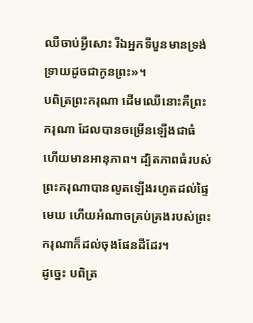ឈឺចាប់អ្វីសោះ រីឯអ្នកទីបួនមានទ្រង់ទ្រាយដូចជាកូនព្រះ»។
បពិត្រព្រះករុណា ដើមឈើនោះគឺព្រះករុណា ដែលបានចម្រើនឡើងជាធំ ហើយមានអានុភាព។ ដ្បិតភាពធំរបស់ព្រះករុណាបានលូតឡើងរហូតដល់ផ្ទៃមេឃ ហើយអំណាចគ្រប់គ្រងរបស់ព្រះករុណាក៏ដល់ចុងផែនដីដែរ។
ដូច្នេះ បពិត្រ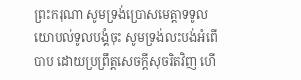ព្រះករុណា សូមទ្រង់ប្រោសមេត្តាទទូលយោបល់ទូលបង្គំចុះ សូមទ្រង់លះបង់អំពើបាប ដោយប្រព្រឹត្តសេចក្ដីសុចរិតវិញ ហើ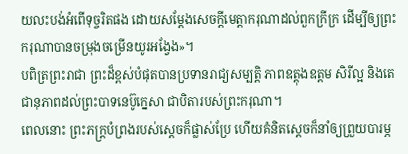យលះបង់អំពើទុច្ចរិតផង ដោយសម្ដែងសេចក្ដីមេត្តាករុណាដល់ពួកក្រីក្រ ដើម្បីឲ្យព្រះករុណាបានចម្រុងចម្រើនយូរអង្វែង»។
បពិត្រព្រះរាជា ព្រះដ៏ខ្ពស់បំផុតបានប្រទានរាជ្យសម្បត្តិ ភាពឧត្ដុងឧត្ដម សិរីល្អ និងតេជានុភាពដល់ព្រះបាទនេប៊ូក្នេសា ជាបិតារបស់ព្រះករុណា។
ពេលនោះ ព្រះភក្ត្របំព្រងរបស់ស្តេចក៏ផ្លាស់ប្រែ ហើយគំនិតស្ដេចក៏នាំឲ្យព្រួយបារម្ភ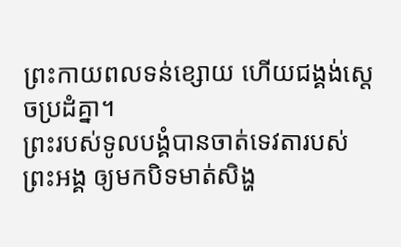ព្រះកាយពលទន់ខ្សោយ ហើយជង្គង់ស្ដេចប្រដំគ្នា។
ព្រះរបស់ទូលបង្គំបានចាត់ទេវតារបស់ព្រះអង្គ ឲ្យមកបិទមាត់សិង្ហ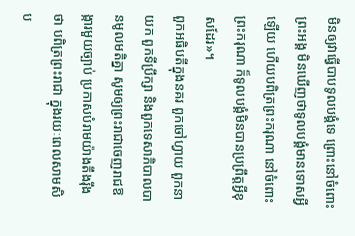មិនឲ្យវាធ្វើបាបទូលបង្គំទេ ព្រោះនៅចំពោះព្រះអង្គ មិនឃើញថាទូលបង្គំមានទោសអ្វីឡើយ ហើយបពិត្រព្រះករុណា នៅចំពោះព្រះករុណា ក៏ទូលបង្គំមិនបានប្រព្រឹត្តអ្វីខុសដែរ»។
ពួកអធិបតីក្នុងនគរ ពួកចៅហ្វាយ ពួកនាយក ពួកទីប្រឹក្សា និងពួកទេសាភិបាលបានមូលមតិគ្នា សូមឲ្យព្រះរាជាចេញរាជឱង្ការមួយច្បាប់ ប្រកាសបំរាមយ៉ាងតឹងរ៉ឹងថា បពិត្រព្រះរាជា ក្នុងរយៈពេលសាមសិប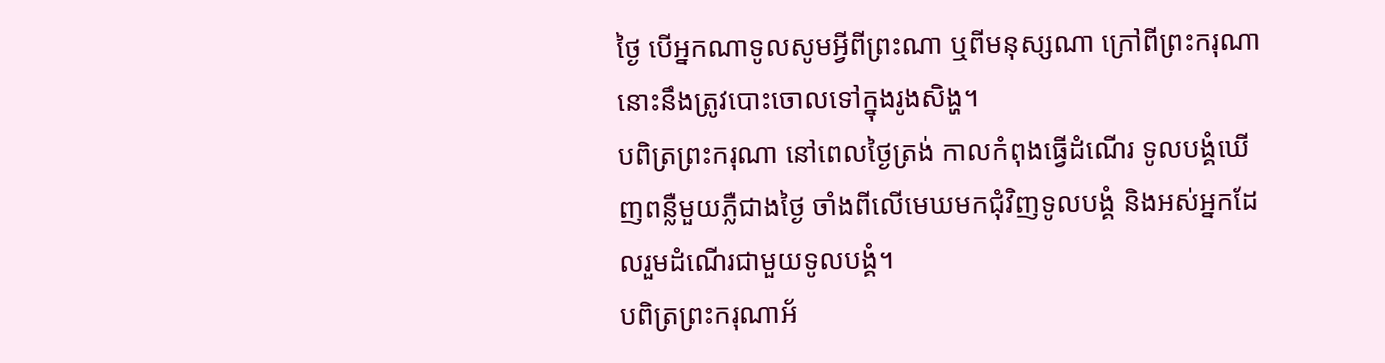ថ្ងៃ បើអ្នកណាទូលសូមអ្វីពីព្រះណា ឬពីមនុស្សណា ក្រៅពីព្រះករុណា នោះនឹងត្រូវបោះចោលទៅក្នុងរូងសិង្ហ។
បពិត្រព្រះករុណា នៅពេលថ្ងៃត្រង់ កាលកំពុងធ្វើដំណើរ ទូលបង្គំឃើញពន្លឺមួយភ្លឺជាងថ្ងៃ ចាំងពីលើមេឃមកជុំវិញទូលបង្គំ និងអស់អ្នកដែលរួមដំណើរជាមួយទូលបង្គំ។
បពិត្រព្រះករុណាអ័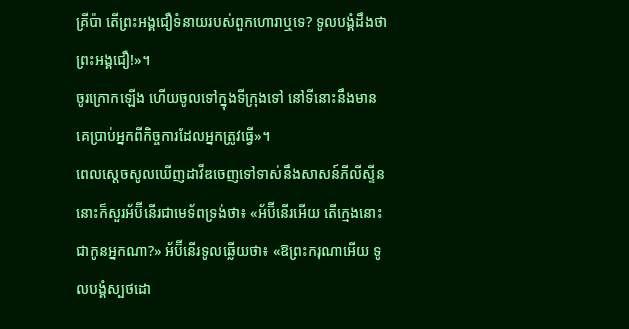គ្រីប៉ា តើព្រះអង្គជឿទំនាយរបស់ពួកហោរាឬទេ? ទូលបង្គំដឹងថាព្រះអង្គជឿ!»។
ចូរក្រោកឡើង ហើយចូលទៅក្នុងទីក្រុងទៅ នៅទីនោះនឹងមានគេប្រាប់អ្នកពីកិច្ចការដែលអ្នកត្រូវធ្វើ»។
ពេលស្ដេចសូលឃើញដាវីឌចេញទៅទាស់នឹងសាសន៍ភីលីស្ទីន នោះក៏សួរអ័ប៊ីនើរជាមេទ័ពទ្រង់ថា៖ «អ័ប៊ីនើរអើយ តើក្មេងនោះជាកូនអ្នកណា?» អ័ប៊ីនើរទូលឆ្លើយថា៖ «ឱព្រះករុណាអើយ ទូលបង្គំស្បថដោ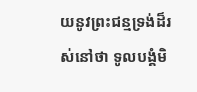យនូវព្រះជន្មទ្រង់ដ៏រស់នៅថា ទូលបង្គំមិ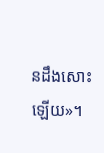នដឹងសោះឡើយ»។